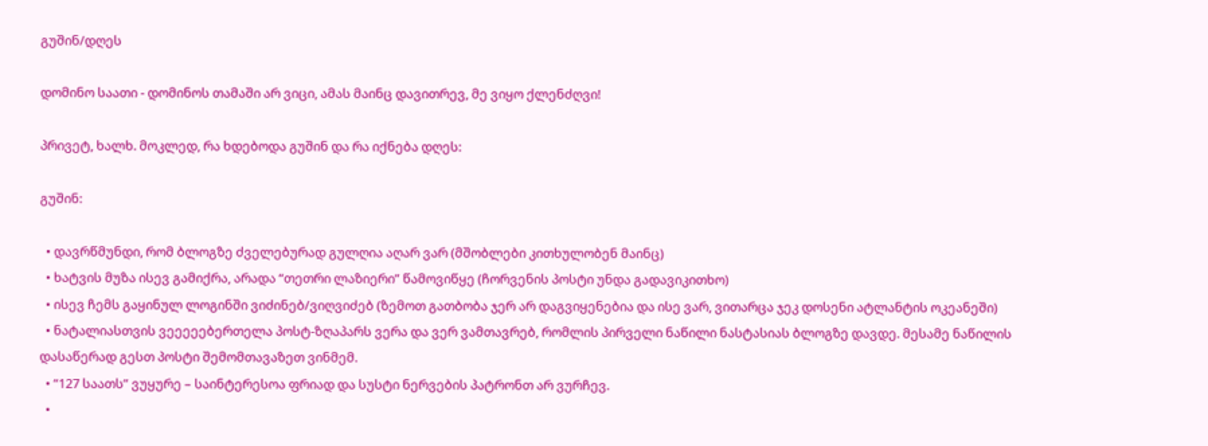გუშინ/დღეს

დომინო საათი - დომინოს თამაში არ ვიცი, ამას მაინც დავითრევ, მე ვიყო ქლენძღვი!

პრივეტ, ხალხ. მოკლედ, რა ხდებოდა გუშინ და რა იქნება დღეს:

გუშინ:

  • დავრწმუნდი, რომ ბლოგზე ძველებურად გულღია აღარ ვარ (მშობლები კითხულობენ მაინც)
  • ხატვის მუზა ისევ გამიქრა, არადა “თეთრი ლაზიერი” წამოვიწყე (ჩორვენის პოსტი უნდა გადავიკითხო)
  • ისევ ჩემს გაყინულ ლოგინში ვიძინებ/ვიღვიძებ (ზემოთ გათბობა ჯერ არ დაგვიყენებია და ისე ვარ, ვითარცა ჯეკ დოსენი ატლანტის ოკეანეში)
  • ნატალიასთვის ვეეეეებერთელა პოსტ-ზღაპარს ვერა და ვერ ვამთავრებ, რომლის პირველი ნაწილი ნასტასიას ბლოგზე დავდე. მესამე ნაწილის დასაწერად გესთ პოსტი შემომთავაზეთ ვინმემ.
  • “127 საათს” ვუყურე – საინტერესოა ფრიად და სუსტი ნერვების პატრონთ არ ვურჩევ.
  •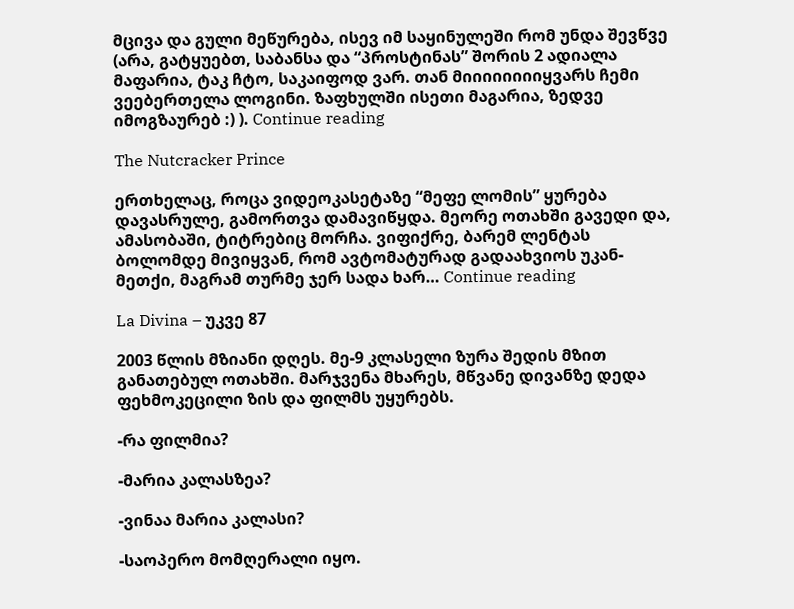მცივა და გული მეწურება, ისევ იმ საყინულეში რომ უნდა შევწვე (არა, გატყუებთ, საბანსა და “პროსტინას” შორის 2 ადიალა მაფარია, ტაკ ჩტო, საკაიფოდ ვარ. თან მიიიიიიიიყვარს ჩემი ვეებერთელა ლოგინი. ზაფხულში ისეთი მაგარია, ზედვე იმოგზაურებ :) ). Continue reading

The Nutcracker Prince

ერთხელაც, როცა ვიდეოკასეტაზე “მეფე ლომის” ყურება დავასრულე, გამორთვა დამავიწყდა. მეორე ოთახში გავედი და, ამასობაში, ტიტრებიც მორჩა. ვიფიქრე, ბარემ ლენტას ბოლომდე მივიყვან, რომ ავტომატურად გადაახვიოს უკან-მეთქი, მაგრამ თურმე ჯერ სადა ხარ… Continue reading

La Divina – უკვე 87

2003 წლის მზიანი დღეს. მე-9 კლასელი ზურა შედის მზით განათებულ ოთახში. მარჯვენა მხარეს, მწვანე დივანზე დედა ფეხმოკეცილი ზის და ფილმს უყურებს.

-რა ფილმია?

-მარია კალასზეა?

-ვინაა მარია კალასი?

-საოპერო მომღერალი იყო.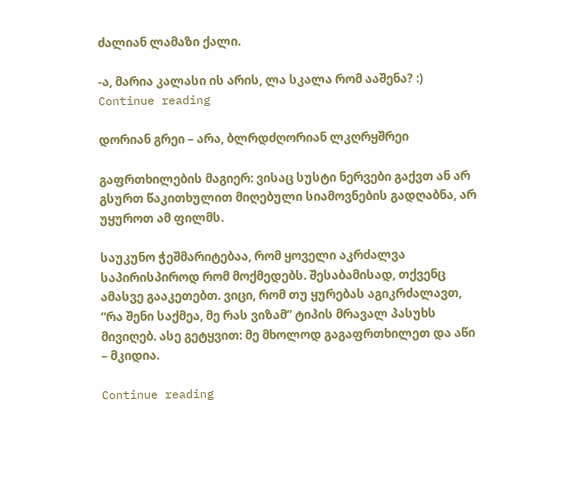ძალიან ლამაზი ქალი.

-ა, მარია კალასი ის არის, ლა სკალა რომ ააშენა? :) Continue reading

დორიან გრეი – არა, ბლრდძღორიან ლკღრყშრეი

გაფრთხილების მაგიერ: ვისაც სუსტი ნერვები გაქვთ ან არ გსურთ წაკითხულით მიღებული სიამოვნების გადღაბნა, არ უყუროთ ამ ფილმს.

საუკუნო ჭეშმარიტებაა, რომ ყოველი აკრძალვა საპირისპიროდ რომ მოქმედებს. შესაბამისად, თქვენც ამასვე გააკეთებთ. ვიცი, რომ თუ ყურებას აგიკრძალავთ, “რა შენი საქმეა, მე რას ვიზამ” ტიპის მრავალ პასუხს მივიღებ. ასე გეტყვით: მე მხოლოდ გაგაფრთხილეთ და აწი – მკიდია.

Continue reading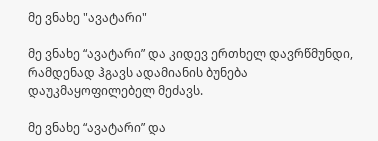მე ვნახე "ავატარი"

მე ვნახე “ავატარი” და კიდევ ერთხელ დავრწმუნდი, რამდენად ჰგავს ადამიანის ბუნება დაუკმაყოფილებელ მეძავს.

მე ვნახე “ავატარი” და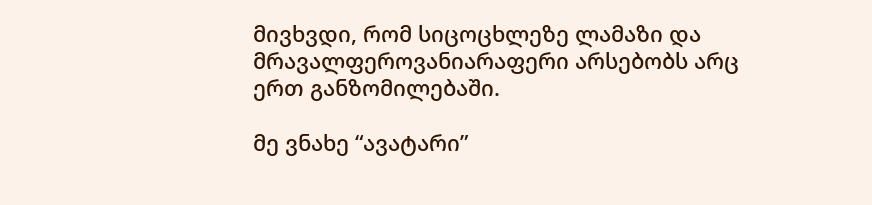მივხვდი, რომ სიცოცხლეზე ლამაზი და მრავალფეროვანიარაფერი არსებობს არც ერთ განზომილებაში.

მე ვნახე “ავატარი”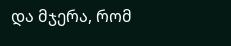და მჯერა, რომ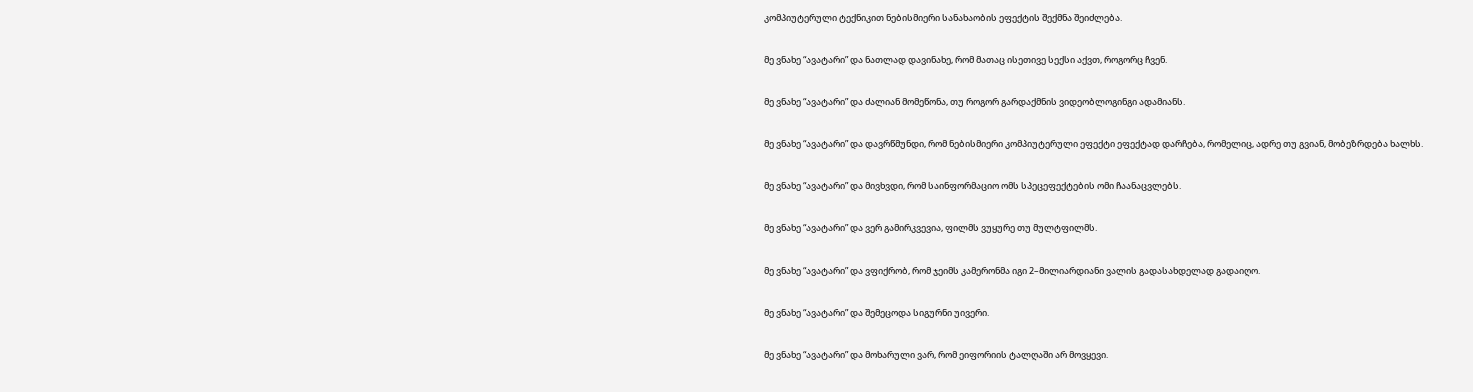კომპიუტერული ტექნიკით ნებისმიერი სანახაობის ეფექტის შექმნა შეიძლება.

მე ვნახე “ავატარი” და ნათლად დავინახე, რომ მათაც ისეთივე სექსი აქვთ, როგორც ჩვენ.

მე ვნახე “ავატარი” და ძალიან მომეწონა, თუ როგორ გარდაქმნის ვიდეობლოგინგი ადამიანს.

მე ვნახე “ავატარი” და დავრწმუნდი, რომ ნებისმიერი კომპიუტერული ეფექტი ეფექტად დარჩება, რომელიც, ადრე თუ გვიან, მობეზრდება ხალხს.

მე ვნახე “ავატარი” და მივხვდი, რომ საინფორმაციო ომს სპეცეფექტების ომი ჩაანაცვლებს.

მე ვნახე “ავატარი” და ვერ გამირკვევია, ფილმს ვუყურე თუ მულტფილმს.

მე ვნახე “ავატარი” და ვფიქრობ, რომ ჯეიმს კამერონმა იგი 2–მილიარდიანი ვალის გადასახდელად გადაიღო.

მე ვნახე “ავატარი” და შემეცოდა სიგურნი უივერი.

მე ვნახე “ავატარი” და მოხარული ვარ, რომ ეიფორიის ტალღაში არ მოვყევი.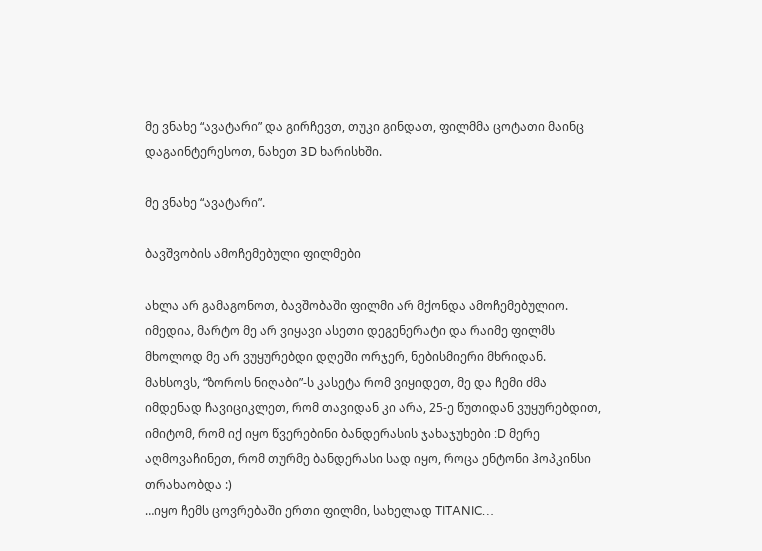მე ვნახე “ავატარი” და გირჩევთ, თუკი გინდათ, ფილმმა ცოტათი მაინც დაგაინტერესოთ, ნახეთ 3D ხარისხში.

მე ვნახე “ავატარი”.

ბავშვობის ამოჩემებული ფილმები

ახლა არ გამაგონოთ, ბავშობაში ფილმი არ მქონდა ამოჩემებულიო. იმედია, მარტო მე არ ვიყავი ასეთი დეგენერატი და რაიმე ფილმს მხოლოდ მე არ ვუყურებდი დღეში ორჯერ, ნებისმიერი მხრიდან. მახსოვს, “ზოროს ნიღაბი”-ს კასეტა რომ ვიყიდეთ, მე და ჩემი ძმა იმდენად ჩავიციკლეთ, რომ თავიდან კი არა, 25-ე წუთიდან ვუყურებდით, იმიტომ, რომ იქ იყო წვერებინი ბანდერასის ჯახაჯუხები :D მერე აღმოვაჩინეთ, რომ თურმე ბანდერასი სად იყო, როცა ენტონი ჰოპკინსი თრახაობდა :)
…იყო ჩემს ცოვრებაში ერთი ფილმი, სახელად TITANIC…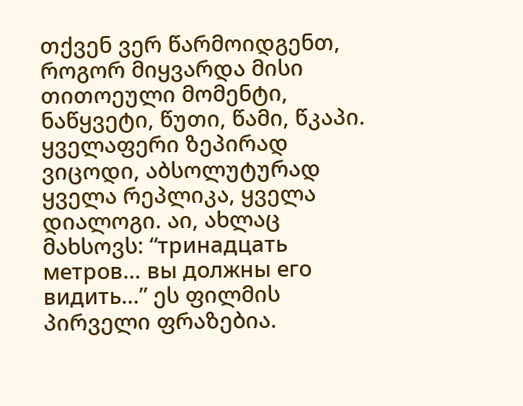თქვენ ვერ წარმოიდგენთ, როგორ მიყვარდა მისი თითოეული მომენტი, ნაწყვეტი, წუთი, წამი, წკაპი. ყველაფერი ზეპირად ვიცოდი, აბსოლუტურად ყველა რეპლიკა, ყველა დიალოგი. აი, ახლაც მახსოვს: “тринадцать метров… вы должны его видить…” ეს ფილმის პირველი ფრაზებია.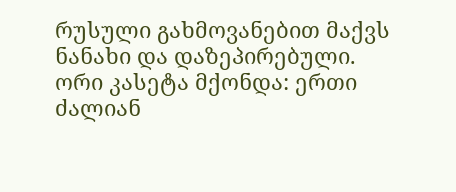რუსული გახმოვანებით მაქვს ნანახი და დაზეპირებული. ორი კასეტა მქონდა: ერთი ძალიან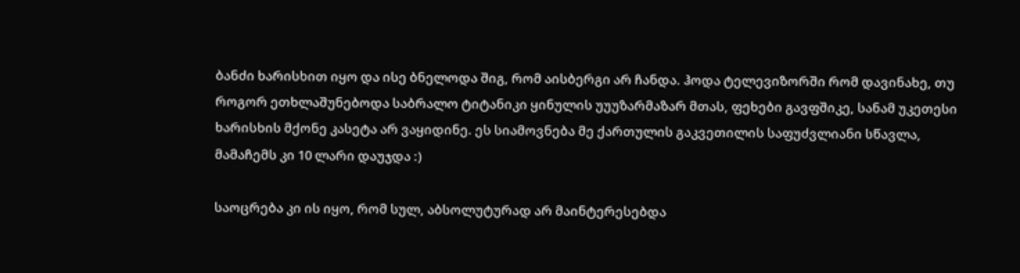ბანძი ხარისხით იყო და ისე ბნელოდა შიგ, რომ აისბერგი არ ჩანდა. ჰოდა ტელევიზორში რომ დავინახე, თუ როგორ ეთხლაშუნებოდა საბრალო ტიტანიკი ყინულის უუუზარმაზარ მთას, ფეხები გავფშიკე, სანამ უკეთესი ხარისხის მქონე კასეტა არ ვაყიდინე. ეს სიამოვნება მე ქართულის გაკვეთილის საფუძვლიანი სწავლა, მამაჩემს კი 10 ლარი დაუჯდა :)

საოცრება კი ის იყო, რომ სულ, აბსოლუტურად არ მაინტერესებდა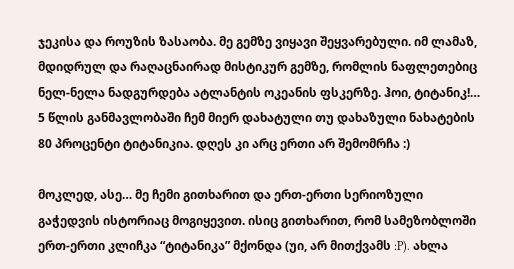ჯეკისა და როუზის ზასაობა. მე გემზე ვიყავი შეყვარებული. იმ ლამაზ, მდიდრულ და რაღაცნაირად მისტიკურ გემზე, რომლის ნაფლეთებიც ნელ-ნელა ნადგურდება ატლანტის ოკეანის ფსკერზე. ჰოი, ტიტანიკ!… 5 წლის განმავლობაში ჩემ მიერ დახატული თუ დახაზული ნახატების 80 პროცენტი ტიტანიკია. დღეს კი არც ერთი არ შემომრჩა :)

მოკლედ, ასე… მე ჩემი გითხარით და ერთ-ერთი სერიოზული გაჭედვის ისტორიაც მოგიყევით. ისიც გითხარით, რომ სამეზობლოში ერთ-ერთი კლიჩკა “ტიტანიკა” მქონდა (უი, არ მითქვამს :P). ახლა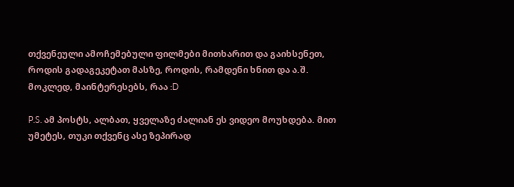თქვენეული ამოჩემებული ფილმები მითხარით და გაიხსენეთ, როდის გადაგეკეტათ მასზე, როდის, რამდენი ხნით და ა.შ. მოკლედ, მაინტერესებს, რაა :D

P.S. ამ პოსტს, ალბათ, ყველაზე ძალიან ეს ვიდეო მოუხდება. მით უმეტეს, თუკი თქვენც ასე ზეპირად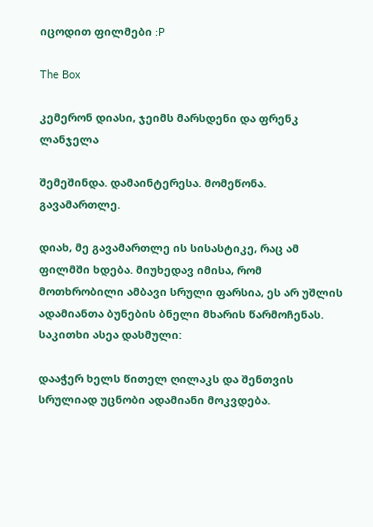იცოდით ფილმები :P

The Box

კემერონ დიასი, ჯეიმს მარსდენი და ფრენკ ლანჯელა

შემეშინდა. დამაინტერესა. მომეწონა. გავამართლე.

დიახ, მე გავამართლე ის სისასტიკე, რაც ამ ფილმში ხდება. მიუხედავ იმისა, რომ მოთხრობილი ამბავი სრული ფარსია, ეს არ უშლის ადამიანთა ბუნების ბნელი მხარის წარმოჩენას. საკითხი ასეა დასმული:

დააჭერ ხელს წითელ ღილაკს და შენთვის სრულიად უცნობი ადამიანი მოკვდება.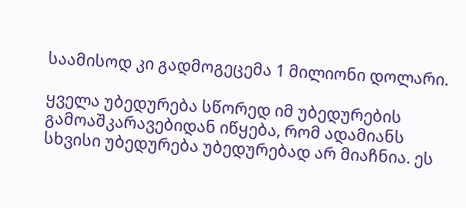საამისოდ კი გადმოგეცემა 1 მილიონი დოლარი.

ყველა უბედურება სწორედ იმ უბედურების გამოაშკარავებიდან იწყება, რომ ადამიანს სხვისი უბედურება უბედურებად არ მიაჩნია. ეს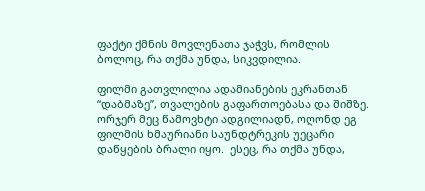ფაქტი ქმნის მოვლენათა ჯაჭვს, რომლის ბოლოც, რა თქმა უნდა, სიკვდილია.

ფილმი გათვლილია ადამიანების ეკრანთან “დაბმაზე”, თვალების გაფართოებასა და შიშზე. ორჯერ მეც წამოვხტი ადგილიადნ, ოღონდ ეგ ფილმის ხმაურიანი საუნდტრეკის უეცარი დაწყების ბრალი იყო.  ესეც, რა თქმა უნდა,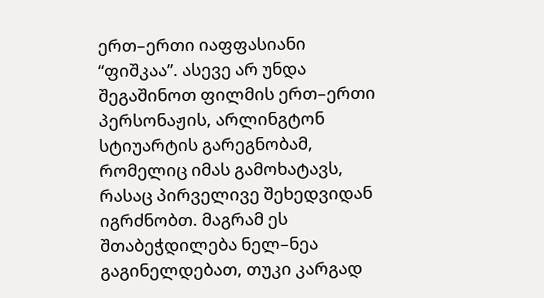ერთ–ერთი იაფფასიანი “ფიშკაა”. ასევე არ უნდა შეგაშინოთ ფილმის ერთ–ერთი პერსონაჟის, არლინგტონ სტიუარტის გარეგნობამ, რომელიც იმას გამოხატავს, რასაც პირველივე შეხედვიდან იგრძნობთ. მაგრამ ეს შთაბეჭდილება ნელ–ნეა გაგინელდებათ, თუკი კარგად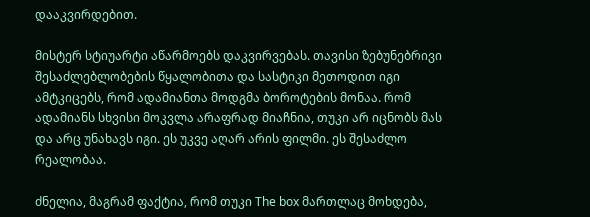დააკვირდებით.

მისტერ სტიუარტი აწარმოებს დაკვირვებას. თავისი ზებუნებრივი შესაძლებლობების წყალობითა და სასტიკი მეთოდით იგი ამტკიცებს, რომ ადამიანთა მოდგმა ბოროტების მონაა. რომ ადამიანს სხვისი მოკვლა არაფრად მიაჩნია, თუკი არ იცნობს მას და არც უნახავს იგი. ეს უკვე აღარ არის ფილმი. ეს შესაძლო რეალობაა.

ძნელია, მაგრამ ფაქტია, რომ თუკი The box მართლაც მოხდება,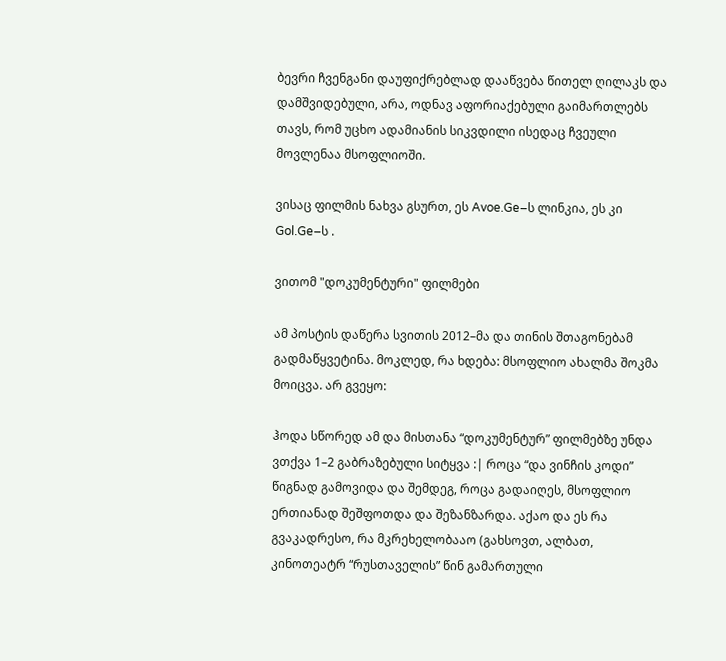ბევრი ჩვენგანი დაუფიქრებლად დააწვება წითელ ღილაკს და დამშვიდებული, არა, ოდნავ აფორიაქებული გაიმართლებს თავს, რომ უცხო ადამიანის სიკვდილი ისედაც ჩვეული მოვლენაა მსოფლიოში.

ვისაც ფილმის ნახვა გსურთ, ეს Avoe.Ge–ს ლინკია, ეს კი Gol.Ge–ს .

ვითომ "დოკუმენტური" ფილმები

ამ პოსტის დაწერა სვითის 2012–მა და თინის შთაგონებამ გადმაწყვეტინა. მოკლედ, რა ხდება: მსოფლიო ახალმა შოკმა მოიცვა. არ გვეყო:

ჰოდა სწორედ ამ და მისთანა “დოკუმენტურ” ფილმებზე უნდა ვთქვა 1–2 გაბრაზებული სიტყვა :| როცა “და ვინჩის კოდი” წიგნად გამოვიდა და შემდეგ, როცა გადაიღეს, მსოფლიო ერთიანად შეშფოთდა და შეზანზარდა. აქაო და ეს რა გვაკადრესო, რა მკრეხელობააო (გახსოვთ, ალბათ, კინოთეატრ “რუსთაველის” წინ გამართული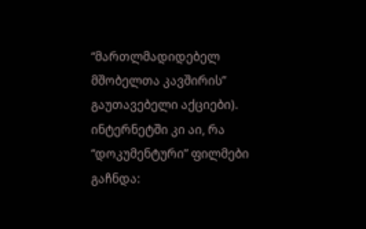“მართლმადიდებელ მშობელთა კავშირის” გაუთავებელი აქციები). ინტერნეტში კი აი, რა “დოკუმენტური” ფილმები გაჩნდა: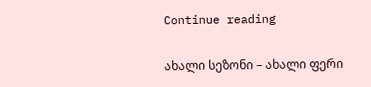Continue reading

ახალი სეზონი – ახალი ფერი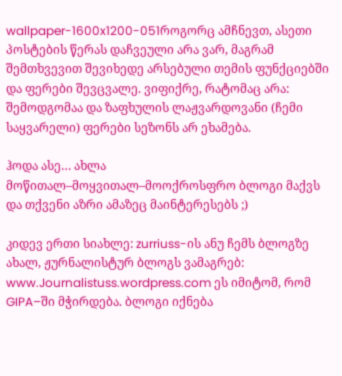wallpaper-1600x1200-051როგორც ამჩნევთ, ასეთი პოსტების წერას დაჩვეული არა ვარ, მაგრამ შემთხვევით შევიხედე არსებული თემის ფუნქციებში და ფერები შევცვალე. ვიფიქრე, რატომაც არა: შემოდგომაა და ზაფხულის ლაჟვარდოვანი (ჩემი საყვარელი) ფერები სეზონს არ ეხამება.

ჰოდა ასე… ახლა მოწითალ–მოყვითალ–მოოქროსფრო ბლოგი მაქვს და თქვენი აზრი ამაზეც მაინტერესებს ;)

კიდევ ერთი სიახლე: zurriuss-ის ანუ ჩემს ბლოგზე ახალ, ჟურნალისტურ ბლოგს ვამაგრებ: www.Journalistuss.wordpress.com ეს იმიტომ, რომ GIPA–ში მჭირდება. ბლოგი იქნება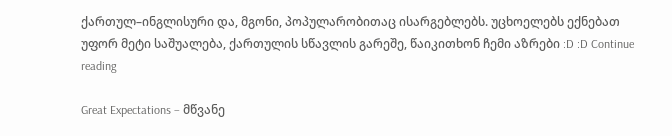ქართულ–ინგლისური და, მგონი, პოპულარობითაც ისარგებლებს. უცხოელებს ექნებათ უფორ მეტი საშუალება, ქართულის სწავლის გარეშე, წაიკითხონ ჩემი აზრები :D :D Continue reading

Great Expectations – მწვანე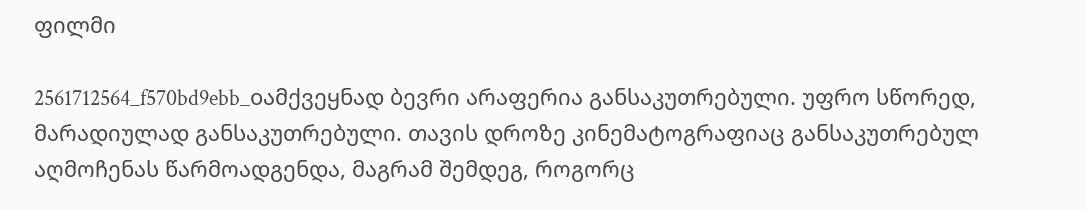ფილმი

2561712564_f570bd9ebb_oამქვეყნად ბევრი არაფერია განსაკუთრებული. უფრო სწორედ, მარადიულად განსაკუთრებული. თავის დროზე კინემატოგრაფიაც განსაკუთრებულ აღმოჩენას წარმოადგენდა, მაგრამ შემდეგ, როგორც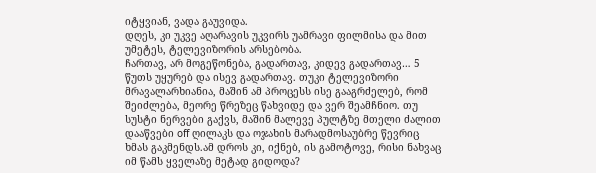იტყვიან, ვადა გაუვიდა.
დღეს, კი უკვე აღარავის უკვირს უამრავი ფილმისა და მით უმეტეს, ტელევიზორის არსებობა.
ჩართავ, არ მოგეწონება, გადართავ, კიდევ გადართავ… 5 წუთს უყურებ და ისევ გადართავ. თუკი ტელევიზორი მრავალარხიანია, მაშინ ამ პროცესს ისე გააგრძელებ, რომ შეიძლება, მეორე წრეზეც წახვიდე და ვერ შეამჩნიო. თუ სუსტი ნერვები გაქვს, მაშინ მალევე პულტზე მთელი ძალით დააწვები off ღილაკს და ოჯახის მარადმოსაუბრე წევრიც ხმას გაკმენდს.ამ დროს კი, იქნებ, ის გამოტოვე, რისი ნახვაც იმ წამს ყველაზე მეტად გიდოდა?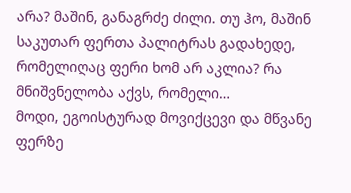არა? მაშინ, განაგრძე ძილი. თუ ჰო, მაშინ საკუთარ ფერთა პალიტრას გადახედე, რომელიღაც ფერი ხომ არ აკლია? რა მნიშვნელობა აქვს, რომელი…
მოდი, ეგოისტურად მოვიქცევი და მწვანე ფერზე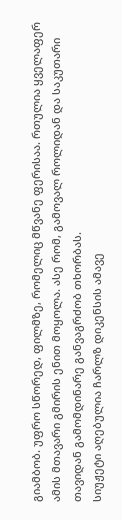გიამბობ. უფრო სწორედ, ფილმზე, რომელიც მწვანე ფერისაა. რთულია ყველაფერ ამის მთავარი გმირის ენით მოყოლა. ასე რომ, გამოვალ როლიდან და საკუთარი თავიდან გამომდინარე განვაგრძობ თხორბას.
სიუჟეტი აღებულია ჩარლზ დიკენსის ამავე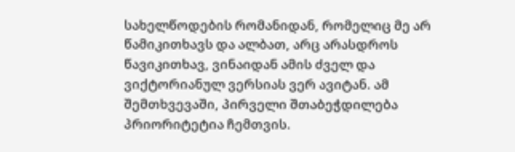სახელწოდების რომანიდან, რომელიც მე არ წამიკითხავს და ალბათ, არც არასდროს წავიკითხავ, ვინაიდან ამის ძველ და ვიქტორიანულ ვერსიას ვერ ავიტან. ამ შემთხვევაში, პირველი შთაბეჭდილება პრიორიტეტია ჩემთვის.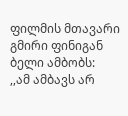ფილმის მთავარი გმირი ფინიგან ბელი ამბობს:
,,ამ ამბავს არ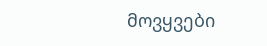მოვყვები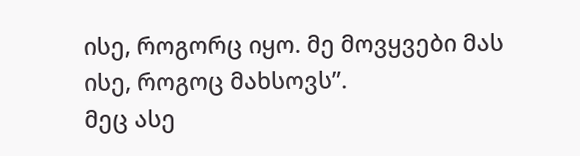ისე, როგორც იყო. მე მოვყვები მას ისე, როგოც მახსოვს”.
მეც ასე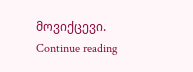მოვიქცევი. Continue reading